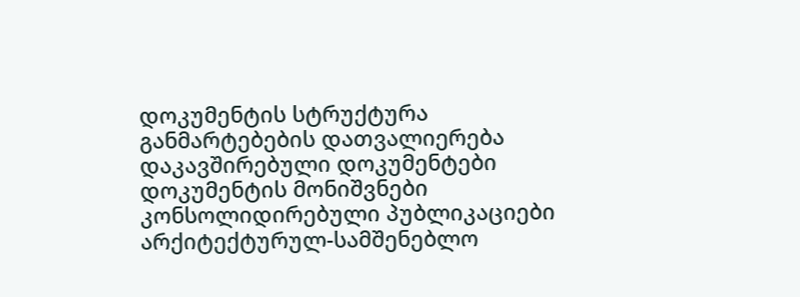დოკუმენტის სტრუქტურა
განმარტებების დათვალიერება
დაკავშირებული დოკუმენტები
დოკუმენტის მონიშვნები
კონსოლიდირებული პუბლიკაციები
არქიტექტურულ-სამშენებლო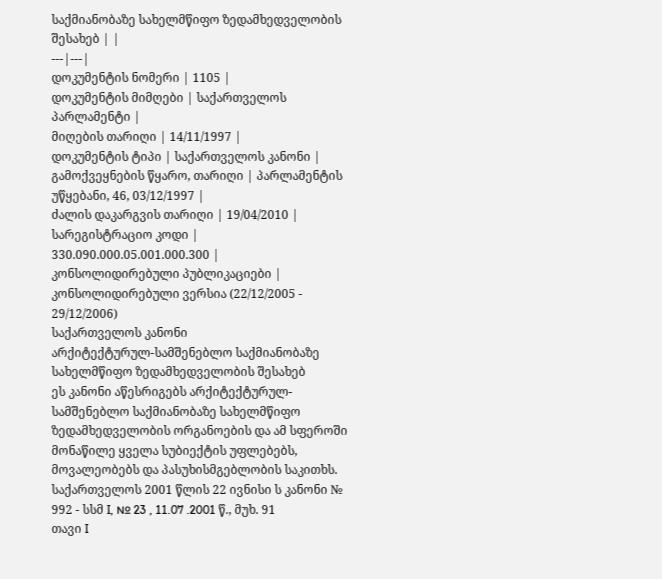საქმიანობაზე სახელმწიფო ზედამხედველობის შესახებ | |
---|---|
დოკუმენტის ნომერი | 1105 |
დოკუმენტის მიმღები | საქართველოს პარლამენტი |
მიღების თარიღი | 14/11/1997 |
დოკუმენტის ტიპი | საქართველოს კანონი |
გამოქვეყნების წყარო, თარიღი | პარლამენტის უწყებანი, 46, 03/12/1997 |
ძალის დაკარგვის თარიღი | 19/04/2010 |
სარეგისტრაციო კოდი | 330.090.000.05.001.000.300 |
კონსოლიდირებული პუბლიკაციები |
კონსოლიდირებული ვერსია (22/12/2005 - 29/12/2006)
საქართველოს კანონი
არქიტექტურულ-სამშენებლო საქმიანობაზე სახელმწიფო ზედამხედველობის შესახებ
ეს კანონი აწესრიგებს არქიტექტურულ-სამშენებლო საქმიანობაზე სახელმწიფო ზედამხედველობის ორგანოების და ამ სფეროში მონაწილე ყველა სუბიექტის უფლებებს, მოვალეობებს და პასუხისმგებლობის საკითხს.
საქართველოს 2001 წლის 22 ივნისი ს კანონი № 992 - სსმ I, № 23 , 11.07 .2001 წ., მუხ. 91
თავი I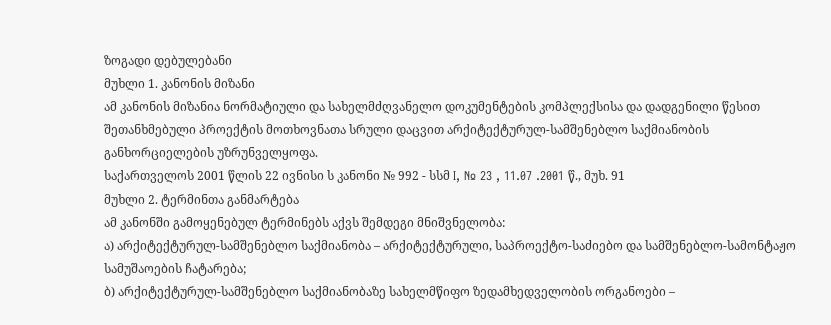ზოგადი დებულებანი
მუხლი 1. კანონის მიზანი
ამ კანონის მიზანია ნორმატიული და სახელმძღვანელო დოკუმენტების კომპლექსისა და დადგენილი წესით შეთანხმებული პროექტის მოთხოვნათა სრული დაცვით არქიტექტურულ-სამშენებლო საქმიანობის განხორციელების უზრუნველყოფა.
საქართველოს 2001 წლის 22 ივნისი ს კანონი № 992 - სსმ I, № 23 , 11.07 .2001 წ., მუხ. 91
მუხლი 2. ტერმინთა განმარტება
ამ კანონში გამოყენებულ ტერმინებს აქვს შემდეგი მნიშვნელობა:
ა) არქიტექტურულ-სამშენებლო საქმიანობა – არქიტექტურული, საპროექტო-საძიებო და სამშენებლო-სამონტაჟო სამუშაოების ჩატარება;
ბ) არქიტექტურულ-სამშენებლო საქმიანობაზე სახელმწიფო ზედამხედველობის ორგანოები –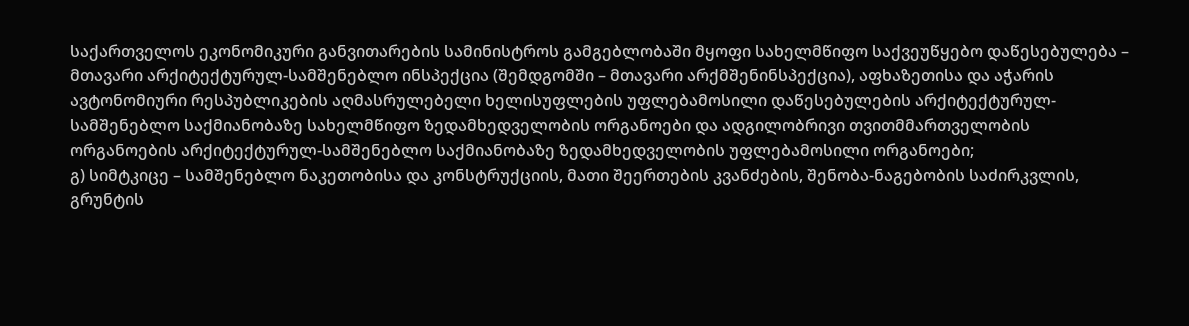საქართველოს ეკონომიკური განვითარების სამინისტროს გამგებლობაში მყოფი სახელმწიფო საქვეუწყებო დაწესებულება – მთავარი არქიტექტურულ-სამშენებლო ინსპექცია (შემდგომში – მთავარი არქმშენინსპექცია), აფხაზეთისა და აჭარის ავტონომიური რესპუბლიკების აღმასრულებელი ხელისუფლების უფლებამოსილი დაწესებულების არქიტექტურულ-სამშენებლო საქმიანობაზე სახელმწიფო ზედამხედველობის ორგანოები და ადგილობრივი თვითმმართველობის ორგანოების არქიტექტურულ-სამშენებლო საქმიანობაზე ზედამხედველობის უფლებამოსილი ორგანოები;
გ) სიმტკიცე – სამშენებლო ნაკეთობისა და კონსტრუქციის, მათი შეერთების კვანძების, შენობა-ნაგებობის საძირკვლის, გრუნტის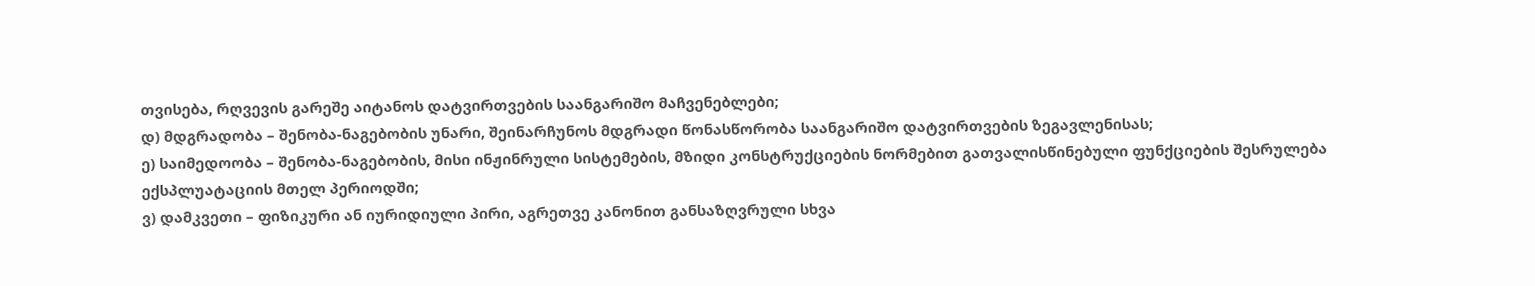თვისება, რღვევის გარეშე აიტანოს დატვირთვების საანგარიშო მაჩვენებლები;
დ) მდგრადობა – შენობა-ნაგებობის უნარი, შეინარჩუნოს მდგრადი წონასწორობა საანგარიშო დატვირთვების ზეგავლენისას;
ე) საიმედოობა – შენობა-ნაგებობის, მისი ინჟინრული სისტემების, მზიდი კონსტრუქციების ნორმებით გათვალისწინებული ფუნქციების შესრულება ექსპლუატაციის მთელ პერიოდში;
ვ) დამკვეთი – ფიზიკური ან იურიდიული პირი, აგრეთვე კანონით განსაზღვრული სხვა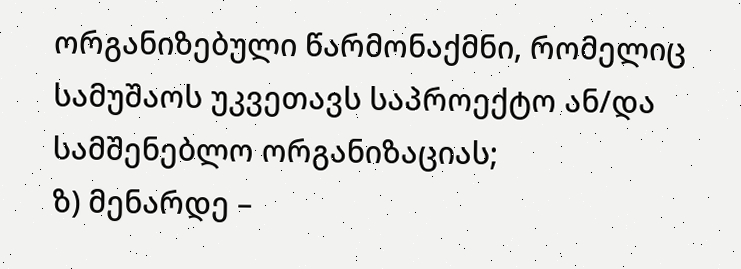ორგანიზებული წარმონაქმნი, რომელიც სამუშაოს უკვეთავს საპროექტო ან/და სამშენებლო ორგანიზაციას;
ზ) მენარდე –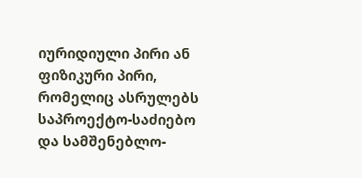იურიდიული პირი ან ფიზიკური პირი, რომელიც ასრულებს საპროექტო-საძიებო და სამშენებლო-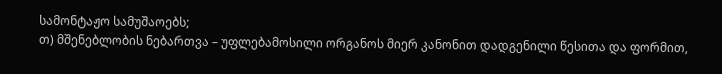სამონტაჟო სამუშაოებს;
თ) მშენებლობის ნებართვა – უფლებამოსილი ორგანოს მიერ კანონით დადგენილი წესითა და ფორმით,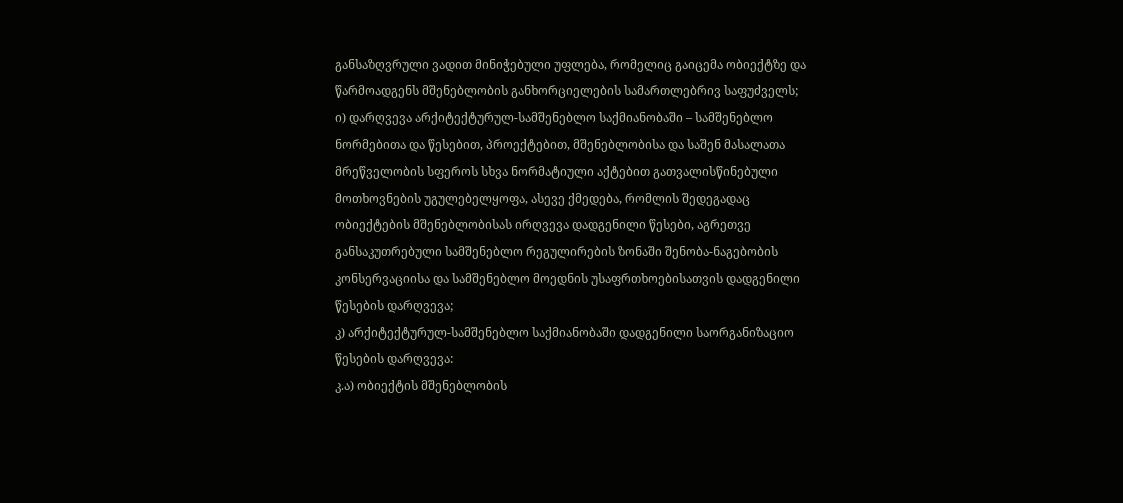განსაზღვრული ვადით მინიჭებული უფლება, რომელიც გაიცემა ობიექტზე და წარმოადგენს მშენებლობის განხორციელების სამართლებრივ საფუძველს;
ი) დარღვევა არქიტექტურულ-სამშენებლო საქმიანობაში – სამშენებლო ნორმებითა და წესებით, პროექტებით, მშენებლობისა და საშენ მასალათა მრეწველობის სფეროს სხვა ნორმატიული აქტებით გათვალისწინებული მოთხოვნების უგულებელყოფა, ასევე ქმედება, რომლის შედეგადაც ობიექტების მშენებლობისას ირღვევა დადგენილი წესები, აგრეთვე განსაკუთრებული სამშენებლო რეგულირების ზონაში შენობა-ნაგებობის კონსერვაციისა და სამშენებლო მოედნის უსაფრთხოებისათვის დადგენილი წესების დარღვევა;
კ) არქიტექტურულ-სამშენებლო საქმიანობაში დადგენილი საორგანიზაციო წესების დარღვევა:
კ.ა) ობიექტის მშენებლობის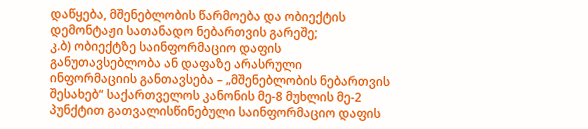დაწყება, მშენებლობის წარმოება და ობიექტის დემონტაჟი სათანადო ნებართვის გარეშე;
კ.ბ) ობიექტზე საინფორმაციო დაფის განუთავსებლობა ან დაფაზე არასრული ინფორმაციის განთავსება – „მშენებლობის ნებართვის შესახებ“ საქართველოს კანონის მე-8 მუხლის მე-2 პუნქტით გათვალისწინებული საინფორმაციო დაფის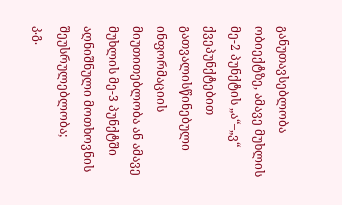განუთავსებლობა ობიექტზე, ამავე მუხლის მე-2 პუნქტის „ა“–„ვ“ ქვეპუნქტებით გათვალისწინებული ინფორმაციის მიუთითებლობა ან ამავე მუხლის მე-3 პუნქტში აღნიშნული მოთხოვნის შეუსრულებლობა;
კ.გ.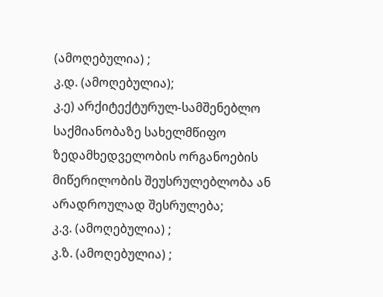(ამოღებულია) ;
კ.დ. (ამოღებულია);
კ.ე) არქიტექტურულ-სამშენებლო საქმიანობაზე სახელმწიფო ზედამხედველობის ორგანოების მიწერილობის შეუსრულებლობა ან არადროულად შესრულება;
კ.ვ. (ამოღებულია) ;
კ.ზ. (ამოღებულია) ;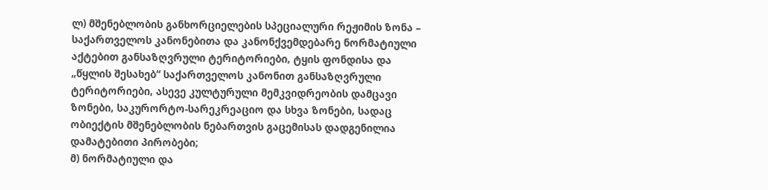ლ) მშენებლობის განხორციელების სპეციალური რეჟიმის ზონა – საქართველოს კანონებითა და კანონქვემდებარე ნორმატიული აქტებით განსაზღვრული ტერიტორიები, ტყის ფონდისა და „წყლის შესახებ“ საქართველოს კანონით განსაზღვრული ტერიტორიები, ასევე კულტურული მემკვიდრეობის დამცავი ზონები, საკურორტო-სარეკრეაციო და სხვა ზონები, სადაც ობიექტის მშენებლობის ნებართვის გაცემისას დადგენილია დამატებითი პირობები;
მ) ნორმატიული და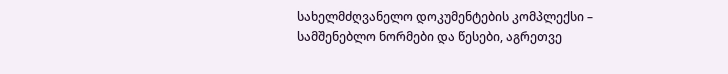სახელმძღვანელო დოკუმენტების კომპლექსი – სამშენებლო ნორმები და წესები, აგრეთვე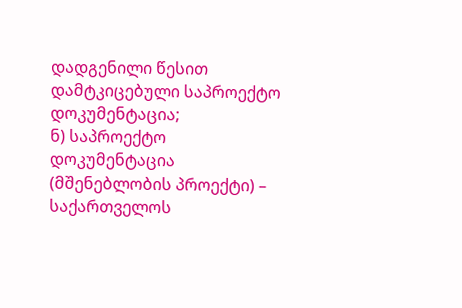დადგენილი წესით დამტკიცებული საპროექტო დოკუმენტაცია;
ნ) საპროექტო დოკუმენტაცია (მშენებლობის პროექტი) – საქართველოს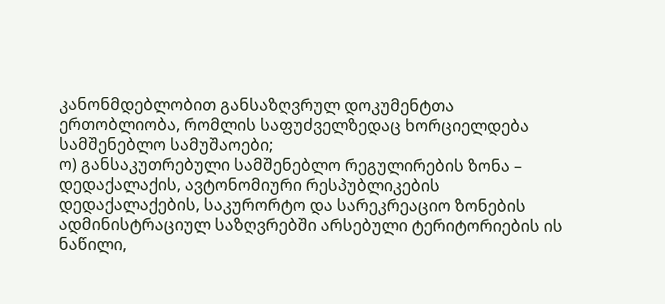კანონმდებლობით განსაზღვრულ დოკუმენტთა ერთობლიობა, რომლის საფუძველზედაც ხორციელდება სამშენებლო სამუშაოები;
ო) განსაკუთრებული სამშენებლო რეგულირების ზონა – დედაქალაქის, ავტონომიური რესპუბლიკების დედაქალაქების, საკურორტო და სარეკრეაციო ზონების ადმინისტრაციულ საზღვრებში არსებული ტერიტორიების ის ნაწილი,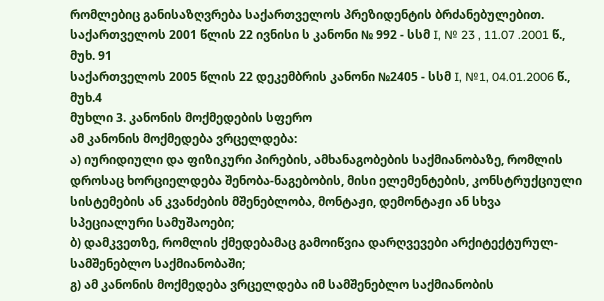რომლებიც განისაზღვრება საქართველოს პრეზიდენტის ბრძანებულებით.
საქართველოს 2001 წლის 22 ივნისი ს კანონი № 992 - სსმ I, № 23 , 11.07 .2001 წ., მუხ. 91
საქართველოს 2005 წლის 22 დეკემბრის კანონი №2405 - სსმ I, №1, 04.01.2006 წ., მუხ.4
მუხლი 3. კანონის მოქმედების სფერო
ამ კანონის მოქმედება ვრცელდება:
ა) იურიდიული და ფიზიკური პირების, ამხანაგობების საქმიანობაზე, რომლის დროსაც ხორციელდება შენობა-ნაგებობის, მისი ელემენტების, კონსტრუქციული სისტემების ან კვანძების მშენებლობა, მონტაჟი, დემონტაჟი ან სხვა სპეციალური სამუშაოები;
ბ) დამკვეთზე, რომლის ქმედებამაც გამოიწვია დარღვევები არქიტექტურულ-სამშენებლო საქმიანობაში;
გ) ამ კანონის მოქმედება ვრცელდება იმ სამშენებლო საქმიანობის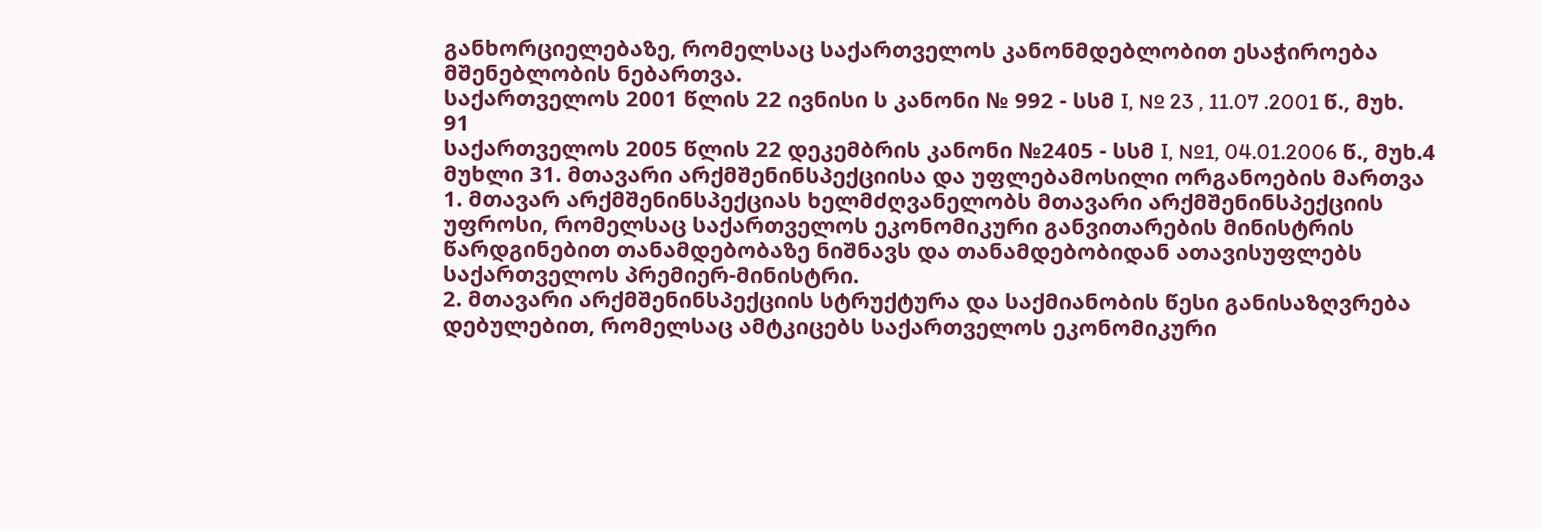განხორციელებაზე, რომელსაც საქართველოს კანონმდებლობით ესაჭიროება მშენებლობის ნებართვა.
საქართველოს 2001 წლის 22 ივნისი ს კანონი № 992 - სსმ I, № 23 , 11.07 .2001 წ., მუხ. 91
საქართველოს 2005 წლის 22 დეკემბრის კანონი №2405 - სსმ I, №1, 04.01.2006 წ., მუხ.4
მუხლი 31. მთავარი არქმშენინსპექციისა და უფლებამოსილი ორგანოების მართვა
1. მთავარ არქმშენინსპექციას ხელმძღვანელობს მთავარი არქმშენინსპექციის უფროსი, რომელსაც საქართველოს ეკონომიკური განვითარების მინისტრის წარდგინებით თანამდებობაზე ნიშნავს და თანამდებობიდან ათავისუფლებს საქართველოს პრემიერ-მინისტრი.
2. მთავარი არქმშენინსპექციის სტრუქტურა და საქმიანობის წესი განისაზღვრება დებულებით, რომელსაც ამტკიცებს საქართველოს ეკონომიკური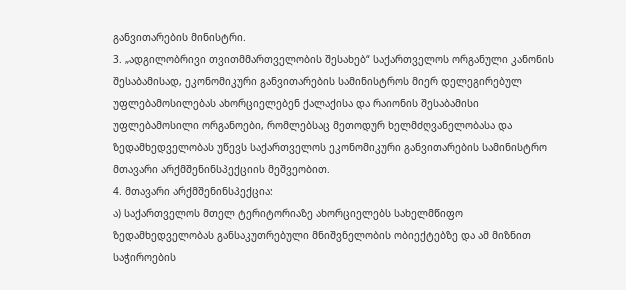განვითარების მინისტრი.
3. „ადგილობრივი თვითმმართველობის შესახებ“ საქართველოს ორგანული კანონის შესაბამისად, ეკონომიკური განვითარების სამინისტროს მიერ დელეგირებულ უფლებამოსილებას ახორციელებენ ქალაქისა და რაიონის შესაბამისი უფლებამოსილი ორგანოები, რომლებსაც მეთოდურ ხელმძღვანელობასა და ზედამხედველობას უწევს საქართველოს ეკონომიკური განვითარების სამინისტრო მთავარი არქმშენინსპექციის მეშვეობით.
4. მთავარი არქმშენინსპექცია:
ა) საქართველოს მთელ ტერიტორიაზე ახორციელებს სახელმწიფო ზედამხედველობას განსაკუთრებული მნიშვნელობის ობიექტებზე და ამ მიზნით საჭიროების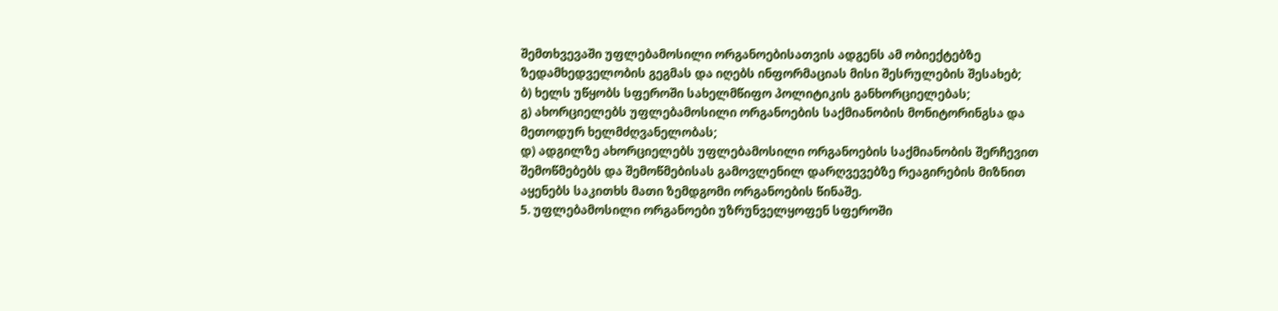შემთხვევაში უფლებამოსილი ორგანოებისათვის ადგენს ამ ობიექტებზე ზედამხედველობის გეგმას და იღებს ინფორმაციას მისი შესრულების შესახებ;
ბ) ხელს უწყობს სფეროში სახელმწიფო პოლიტიკის განხორციელებას;
გ) ახორციელებს უფლებამოსილი ორგანოების საქმიანობის მონიტორინგსა და მეთოდურ ხელმძღვანელობას;
დ) ადგილზე ახორციელებს უფლებამოსილი ორგანოების საქმიანობის შერჩევით შემოწმებებს და შემოწმებისას გამოვლენილ დარღვევებზე რეაგირების მიზნით აყენებს საკითხს მათი ზემდგომი ორგანოების წინაშე.
5. უფლებამოსილი ორგანოები უზრუნველყოფენ სფეროში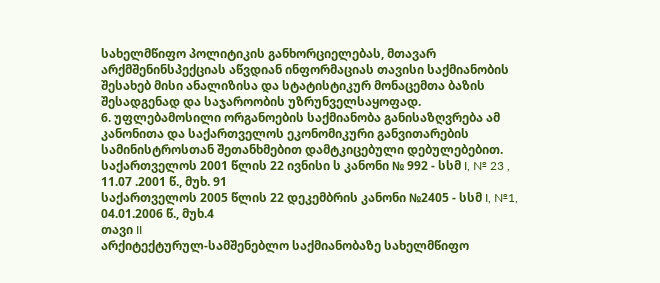სახელმწიფო პოლიტიკის განხორციელებას, მთავარ არქმშენინსპექციას აწვდიან ინფორმაციას თავისი საქმიანობის შესახებ მისი ანალიზისა და სტატისტიკურ მონაცემთა ბაზის შესადგენად და საჯაროობის უზრუნველსაყოფად.
6. უფლებამოსილი ორგანოების საქმიანობა განისაზღვრება ამ კანონითა და საქართველოს ეკონომიკური განვითარების სამინისტროსთან შეთანხმებით დამტკიცებული დებულებებით.
საქართველოს 2001 წლის 22 ივნისი ს კანონი № 992 - სსმ I, № 23 , 11.07 .2001 წ., მუხ. 91
საქართველოს 2005 წლის 22 დეკემბრის კანონი №2405 - სსმ I, №1, 04.01.2006 წ., მუხ.4
თავი II
არქიტექტურულ-სამშენებლო საქმიანობაზე სახელმწიფო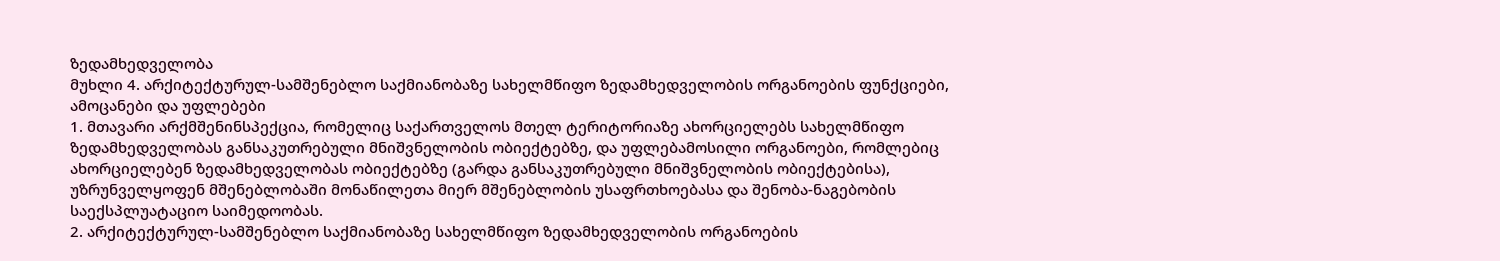ზედამხედველობა
მუხლი 4. არქიტექტურულ-სამშენებლო საქმიანობაზე სახელმწიფო ზედამხედველობის ორგანოების ფუნქციები, ამოცანები და უფლებები
1. მთავარი არქმშენინსპექცია, რომელიც საქართველოს მთელ ტერიტორიაზე ახორციელებს სახელმწიფო ზედამხედველობას განსაკუთრებული მნიშვნელობის ობიექტებზე, და უფლებამოსილი ორგანოები, რომლებიც ახორციელებენ ზედამხედველობას ობიექტებზე (გარდა განსაკუთრებული მნიშვნელობის ობიექტებისა), უზრუნველყოფენ მშენებლობაში მონაწილეთა მიერ მშენებლობის უსაფრთხოებასა და შენობა-ნაგებობის საექსპლუატაციო საიმედოობას.
2. არქიტექტურულ-სამშენებლო საქმიანობაზე სახელმწიფო ზედამხედველობის ორგანოების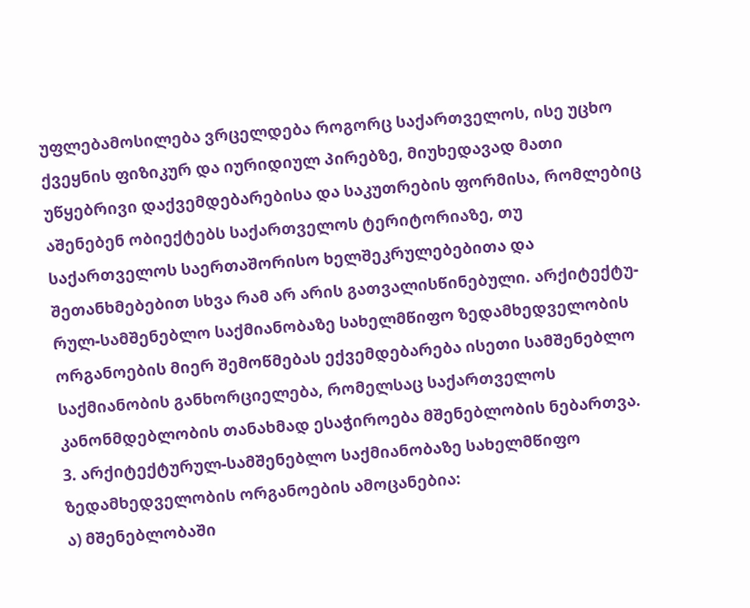უფლებამოსილება ვრცელდება როგორც საქართველოს, ისე უცხო ქვეყნის ფიზიკურ და იურიდიულ პირებზე, მიუხედავად მათი უწყებრივი დაქვემდებარებისა და საკუთრების ფორმისა, რომლებიც აშენებენ ობიექტებს საქართველოს ტერიტორიაზე, თუ საქართველოს საერთაშორისო ხელშეკრულებებითა და შეთანხმებებით სხვა რამ არ არის გათვალისწინებული. არქიტექტუ-რულ-სამშენებლო საქმიანობაზე სახელმწიფო ზედამხედველობის ორგანოების მიერ შემოწმებას ექვემდებარება ისეთი სამშენებლო საქმიანობის განხორციელება, რომელსაც საქართველოს კანონმდებლობის თანახმად ესაჭიროება მშენებლობის ნებართვა.
3. არქიტექტურულ-სამშენებლო საქმიანობაზე სახელმწიფო ზედამხედველობის ორგანოების ამოცანებია:
ა) მშენებლობაში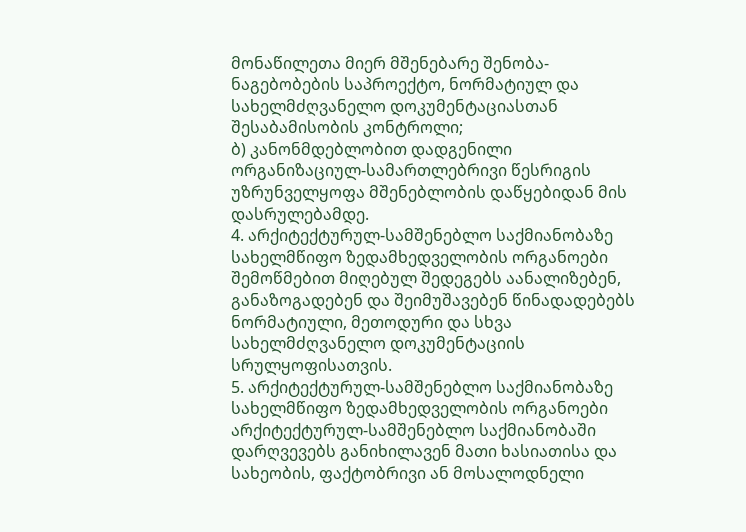მონაწილეთა მიერ მშენებარე შენობა-ნაგებობების საპროექტო, ნორმატიულ და სახელმძღვანელო დოკუმენტაციასთან შესაბამისობის კონტროლი;
ბ) კანონმდებლობით დადგენილი ორგანიზაციულ-სამართლებრივი წესრიგის უზრუნველყოფა მშენებლობის დაწყებიდან მის დასრულებამდე.
4. არქიტექტურულ-სამშენებლო საქმიანობაზე სახელმწიფო ზედამხედველობის ორგანოები შემოწმებით მიღებულ შედეგებს აანალიზებენ, განაზოგადებენ და შეიმუშავებენ წინადადებებს ნორმატიული, მეთოდური და სხვა სახელმძღვანელო დოკუმენტაციის სრულყოფისათვის.
5. არქიტექტურულ-სამშენებლო საქმიანობაზე სახელმწიფო ზედამხედველობის ორგანოები არქიტექტურულ-სამშენებლო საქმიანობაში დარღვევებს განიხილავენ მათი ხასიათისა და სახეობის, ფაქტობრივი ან მოსალოდნელი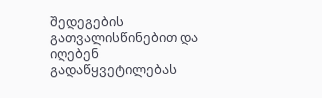შედეგების გათვალისწინებით და იღებენ გადაწყვეტილებას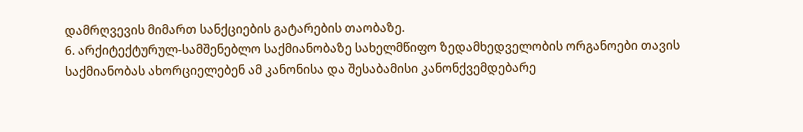დამრღვევის მიმართ სანქციების გატარების თაობაზე.
6. არქიტექტურულ-სამშენებლო საქმიანობაზე სახელმწიფო ზედამხედველობის ორგანოები თავის საქმიანობას ახორციელებენ ამ კანონისა და შესაბამისი კანონქვემდებარე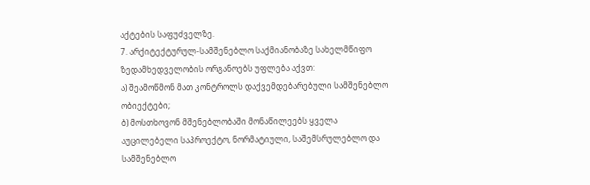აქტების საფუძველზე.
7. არქიტექტურულ-სამშენებლო საქმიანობაზე სახელმწიფო ზედამხედველობის ორგანოებს უფლება აქვთ:
ა) შეამოწმონ მათ კონტროლს დაქვემდებარებული სამშენებლო ობიექტები;
ბ) მოსთხოვონ მშენებლობაში მონაწილეებს ყველა აუცილებელი საპროექტო, ნორმატიული, საშემსრულებლო და სამშენებლო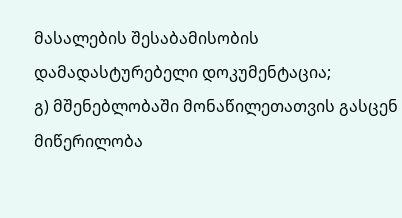მასალების შესაბამისობის დამადასტურებელი დოკუმენტაცია;
გ) მშენებლობაში მონაწილეთათვის გასცენ მიწერილობა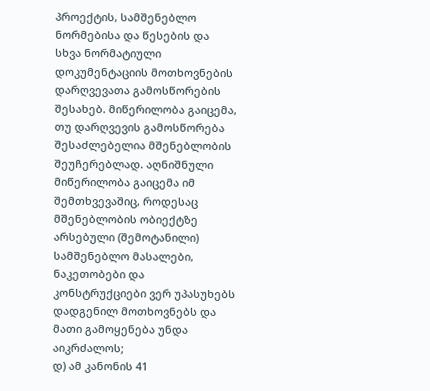პროექტის, სამშენებლო ნორმებისა და წესების და სხვა ნორმატიული დოკუმენტაციის მოთხოვნების დარღვევათა გამოსწორების შესახებ. მიწერილობა გაიცემა, თუ დარღვევის გამოსწორება შესაძლებელია მშენებლობის შეუჩერებლად. აღნიშნული მიწერილობა გაიცემა იმ შემთხვევაშიც, როდესაც მშენებლობის ობიექტზე არსებული (შემოტანილი) სამშენებლო მასალები, ნაკეთობები და კონსტრუქციები ვერ უპასუხებს დადგენილ მოთხოვნებს და მათი გამოყენება უნდა აიკრძალოს;
დ) ამ კანონის 41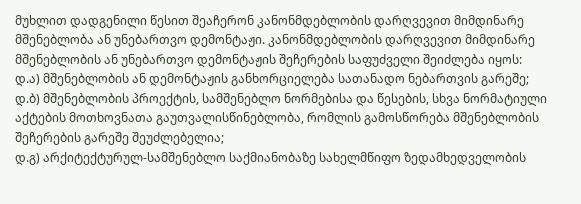მუხლით დადგენილი წესით შეაჩერონ კანონმდებლობის დარღვევით მიმდინარე მშენებლობა ან უნებართვო დემონტაჟი. კანონმდებლობის დარღვევით მიმდინარე მშენებლობის ან უნებართვო დემონტაჟის შეჩერების საფუძველი შეიძლება იყოს:
დ.ა) მშენებლობის ან დემონტაჟის განხორციელება სათანადო ნებართვის გარეშე;
დ.ბ) მშენებლობის პროექტის, სამშენებლო ნორმებისა და წესების, სხვა ნორმატიული აქტების მოთხოვნათა გაუთვალისწინებლობა, რომლის გამოსწორება მშენებლობის შეჩერების გარეშე შეუძლებელია;
დ.გ) არქიტექტურულ-სამშენებლო საქმიანობაზე სახელმწიფო ზედამხედველობის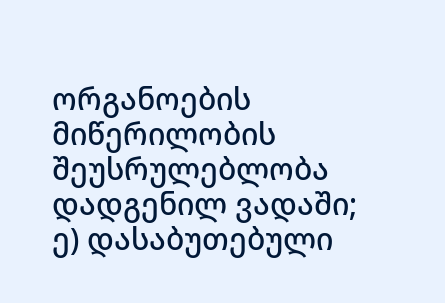ორგანოების მიწერილობის შეუსრულებლობა დადგენილ ვადაში;
ე) დასაბუთებული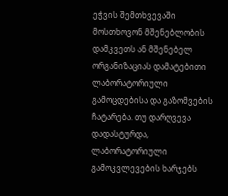ეჭვის შემთხვევაში მოსთხოვონ მშენებლობის დამკვეთს ან მშენებელ ორგანიზაციას დამატებითი ლაბორატორიული გამოცდებისა და გაზომვების ჩატარება. თუ დარღვევა დადასტურდა, ლაბორატორიული გამოკვლევების ხარჯებს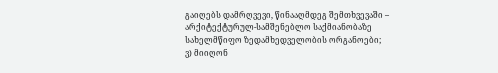გაიღებს დამრღვევი, წინააღმდეგ შემთხვევაში – არქიტექტურულ-სამშენებლო საქმიანობაზე სახელმწიფო ზედამხედველობის ორგანოები;
ვ) მიიღონ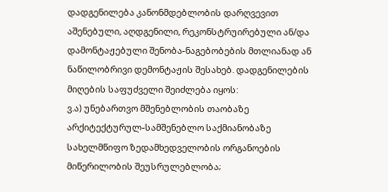დადგენილება კანონმდებლობის დარღვევით აშენებული, აღდგენილი, რეკონსტრუირებული ან/და დამონტაჟებული შენობა-ნაგებობების მთლიანად ან ნაწილობრივი დემონტაჟის შესახებ. დადგენილების მიღების საფუძველი შეიძლება იყოს:
ვ.ა) უნებართვო მშენებლობის თაობაზე არქიტექტურულ-სამშენებლო საქმიანობაზე სახელმწიფო ზედამხედველობის ორგანოების მიწერილობის შეუსრულებლობა;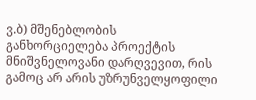ვ.ბ) მშენებლობის განხორციელება პროექტის მნიშვნელოვანი დარღვევით, რის გამოც არ არის უზრუნველყოფილი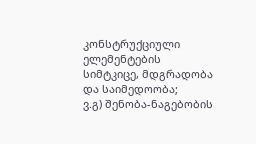კონსტრუქციული ელემენტების სიმტკიცე, მდგრადობა და საიმედოობა;
ვ.გ) შენობა-ნაგებობის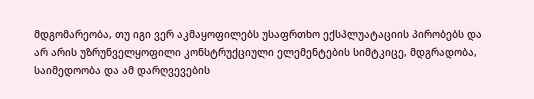მდგომარეობა, თუ იგი ვერ აკმაყოფილებს უსაფრთხო ექსპლუატაციის პირობებს და არ არის უზრუნველყოფილი კონსტრუქციული ელემენტების სიმტკიცე, მდგრადობა, საიმედოობა და ამ დარღვევების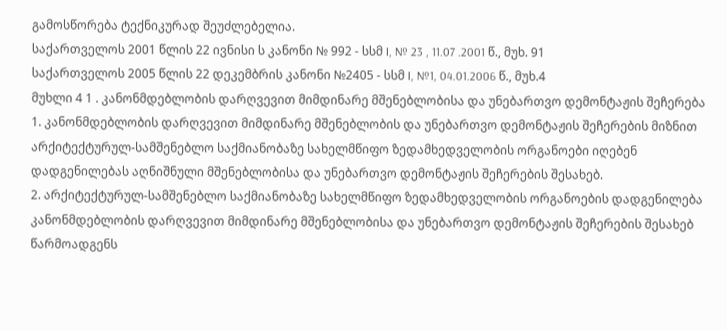გამოსწორება ტექნიკურად შეუძლებელია.
საქართველოს 2001 წლის 22 ივნისი ს კანონი № 992 - სსმ I, № 23 , 11.07 .2001 წ., მუხ. 91
საქართველოს 2005 წლის 22 დეკემბრის კანონი №2405 - სსმ I, №1, 04.01.2006 წ., მუხ.4
მუხლი 4 1 . კანონმდებლობის დარღვევით მიმდინარე მშენებლობისა და უნებართვო დემონტაჟის შეჩერება
1. კანონმდებლობის დარღვევით მიმდინარე მშენებლობის და უნებართვო დემონტაჟის შეჩერების მიზნით არქიტექტურულ-სამშენებლო საქმიანობაზე სახელმწიფო ზედამხედველობის ორგანოები იღებენ დადგენილებას აღნიშნული მშენებლობისა და უნებართვო დემონტაჟის შეჩერების შესახებ.
2. არქიტექტურულ-სამშენებლო საქმიანობაზე სახელმწიფო ზედამხედველობის ორგანოების დადგენილება კანონმდებლობის დარღვევით მიმდინარე მშენებლობისა და უნებართვო დემონტაჟის შეჩერების შესახებ წარმოადგენს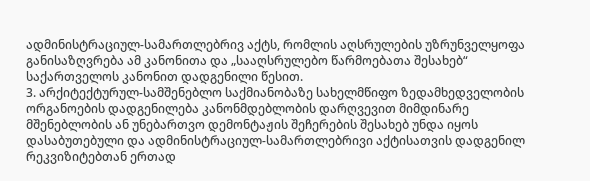ადმინისტრაციულ-სამართლებრივ აქტს, რომლის აღსრულების უზრუნველყოფა განისაზღვრება ამ კანონითა და „სააღსრულებო წარმოებათა შესახებ“ საქართველოს კანონით დადგენილი წესით.
3. არქიტექტურულ-სამშენებლო საქმიანობაზე სახელმწიფო ზედამხედველობის ორგანოების დადგენილება კანონმდებლობის დარღვევით მიმდინარე მშენებლობის ან უნებართვო დემონტაჟის შეჩერების შესახებ უნდა იყოს დასაბუთებული და ადმინისტრაციულ-სამართლებრივი აქტისათვის დადგენილ რეკვიზიტებთან ერთად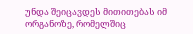უნდა შეიცავდეს მითითებას იმ ორგანოზე, რომელშიც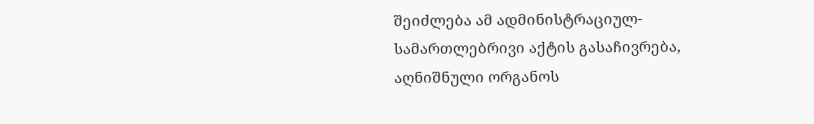შეიძლება ამ ადმინისტრაციულ-სამართლებრივი აქტის გასაჩივრება, აღნიშნული ორგანოს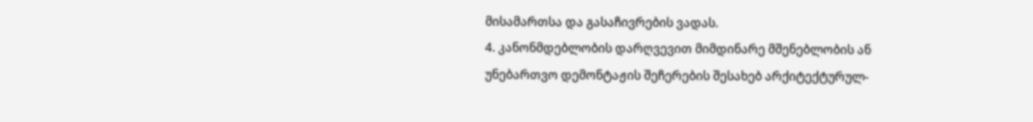მისამართსა და გასაჩივრების ვადას.
4. კანონმდებლობის დარღვევით მიმდინარე მშენებლობის ან უნებართვო დემონტაჟის შეჩერების შესახებ არქიტექტურულ-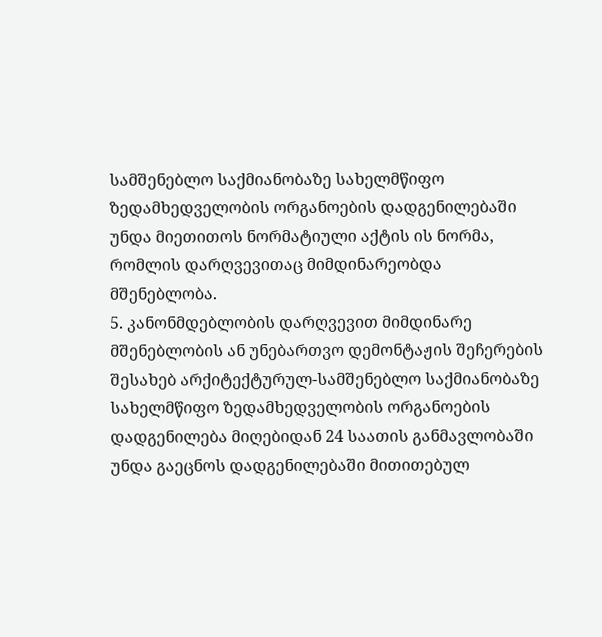სამშენებლო საქმიანობაზე სახელმწიფო ზედამხედველობის ორგანოების დადგენილებაში უნდა მიეთითოს ნორმატიული აქტის ის ნორმა, რომლის დარღვევითაც მიმდინარეობდა მშენებლობა.
5. კანონმდებლობის დარღვევით მიმდინარე მშენებლობის ან უნებართვო დემონტაჟის შეჩერების შესახებ არქიტექტურულ-სამშენებლო საქმიანობაზე სახელმწიფო ზედამხედველობის ორგანოების დადგენილება მიღებიდან 24 საათის განმავლობაში უნდა გაეცნოს დადგენილებაში მითითებულ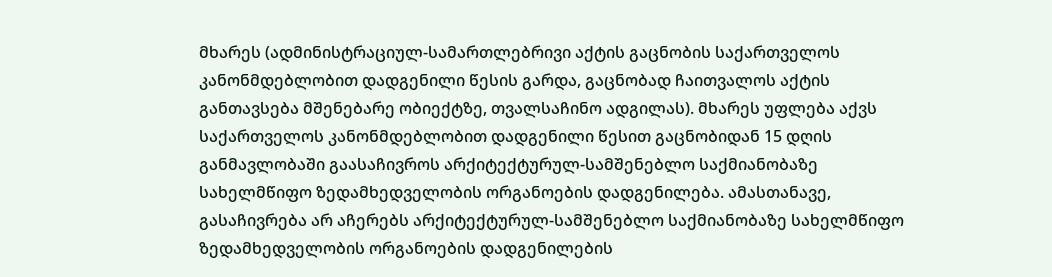მხარეს (ადმინისტრაციულ-სამართლებრივი აქტის გაცნობის საქართველოს კანონმდებლობით დადგენილი წესის გარდა, გაცნობად ჩაითვალოს აქტის განთავსება მშენებარე ობიექტზე, თვალსაჩინო ადგილას). მხარეს უფლება აქვს საქართველოს კანონმდებლობით დადგენილი წესით გაცნობიდან 15 დღის განმავლობაში გაასაჩივროს არქიტექტურულ-სამშენებლო საქმიანობაზე სახელმწიფო ზედამხედველობის ორგანოების დადგენილება. ამასთანავე, გასაჩივრება არ აჩერებს არქიტექტურულ-სამშენებლო საქმიანობაზე სახელმწიფო ზედამხედველობის ორგანოების დადგენილების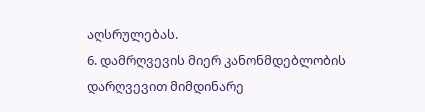აღსრულებას.
6. დამრღვევის მიერ კანონმდებლობის დარღვევით მიმდინარე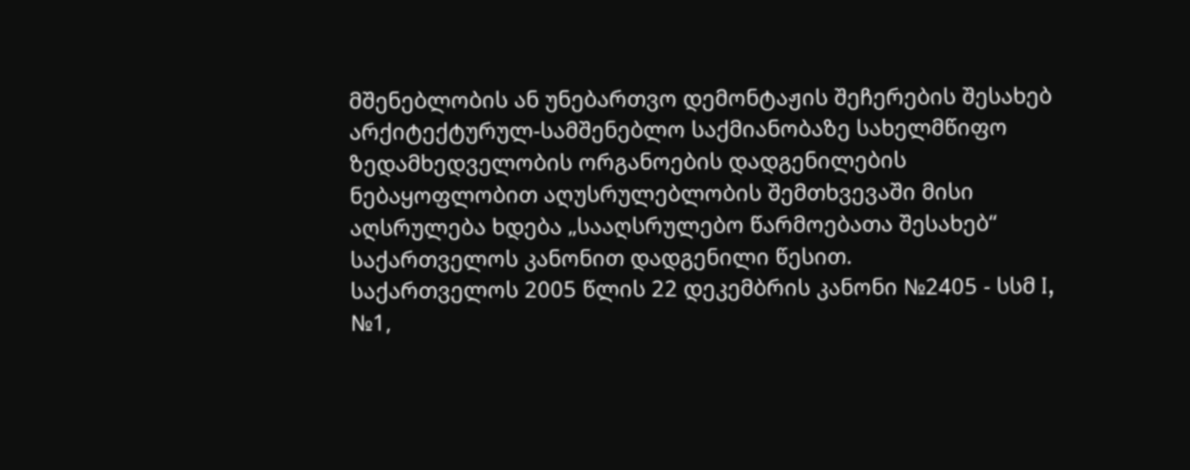მშენებლობის ან უნებართვო დემონტაჟის შეჩერების შესახებ არქიტექტურულ-სამშენებლო საქმიანობაზე სახელმწიფო ზედამხედველობის ორგანოების დადგენილების ნებაყოფლობით აღუსრულებლობის შემთხვევაში მისი აღსრულება ხდება „სააღსრულებო წარმოებათა შესახებ“ საქართველოს კანონით დადგენილი წესით.
საქართველოს 2005 წლის 22 დეკემბრის კანონი №2405 - სსმ I, №1,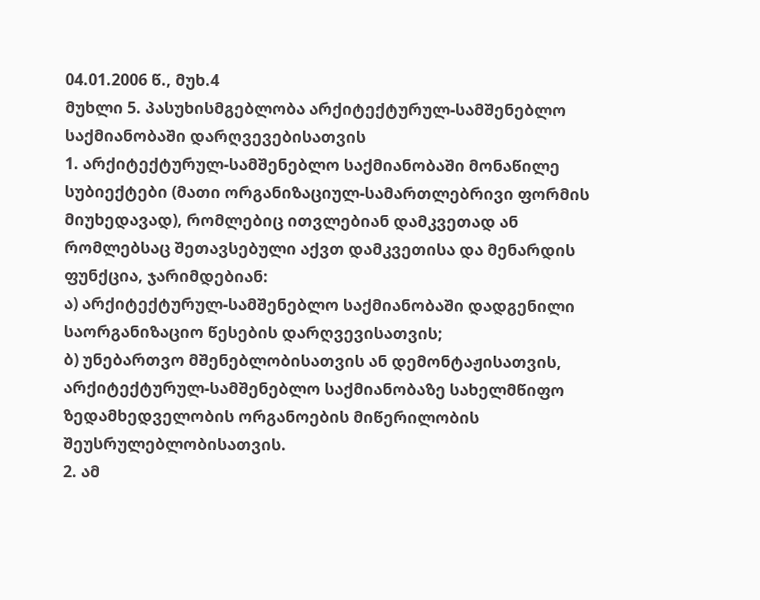04.01.2006 წ., მუხ.4
მუხლი 5. პასუხისმგებლობა არქიტექტურულ-სამშენებლო საქმიანობაში დარღვევებისათვის
1. არქიტექტურულ-სამშენებლო საქმიანობაში მონაწილე სუბიექტები (მათი ორგანიზაციულ-სამართლებრივი ფორმის მიუხედავად), რომლებიც ითვლებიან დამკვეთად ან რომლებსაც შეთავსებული აქვთ დამკვეთისა და მენარდის ფუნქცია, ჯარიმდებიან:
ა) არქიტექტურულ-სამშენებლო საქმიანობაში დადგენილი საორგანიზაციო წესების დარღვევისათვის;
ბ) უნებართვო მშენებლობისათვის ან დემონტაჟისათვის, არქიტექტურულ-სამშენებლო საქმიანობაზე სახელმწიფო ზედამხედველობის ორგანოების მიწერილობის შეუსრულებლობისათვის.
2. ამ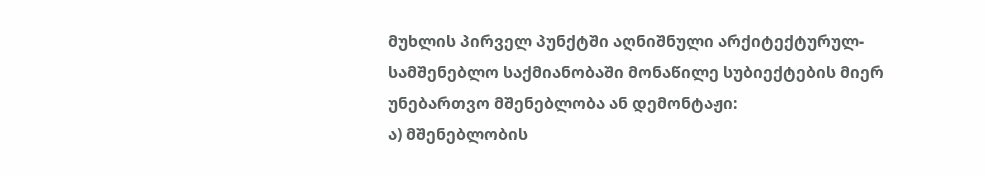მუხლის პირველ პუნქტში აღნიშნული არქიტექტურულ-სამშენებლო საქმიანობაში მონაწილე სუბიექტების მიერ უნებართვო მშენებლობა ან დემონტაჟი:
ა) მშენებლობის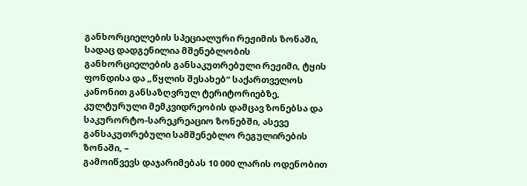განხორციელების სპეციალური რეჟიმის ზონაში, სადაც დადგენილია მშენებლობის განხორციელების განსაკუთრებული რეჟიმი, ტყის ფონდისა და „წყლის შესახებ“ საქართველოს კანონით განსაზღვრულ ტერიტორიებზე, კულტურული მემკვიდრეობის დამცავ ზონებსა და საკურორტო-სარეკრეაციო ზონებში, ასევე განსაკუთრებული სამშენებლო რეგულირების ზონაში, –
გამოიწვევს დაჯარიმებას 10 000 ლარის ოდენობით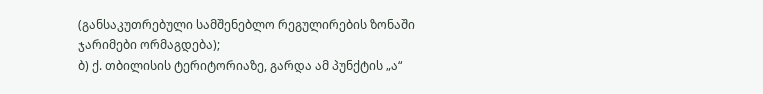(განსაკუთრებული სამშენებლო რეგულირების ზონაში ჯარიმები ორმაგდება);
ბ) ქ. თბილისის ტერიტორიაზე, გარდა ამ პუნქტის „ა“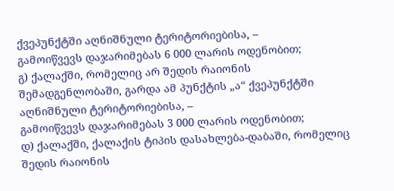ქვეპუნქტში აღნიშნული ტერიტორიებისა, –
გამოიწვევს დაჯარიმებას 6 000 ლარის ოდენობით;
გ) ქალაქში, რომელიც არ შედის რაიონის შემადგენლობაში, გარდა ამ პუნქტის „ა“ ქვეპუნქტში აღნიშნული ტერიტორიებისა, –
გამოიწვევს დაჯარიმებას 3 000 ლარის ოდენობით;
დ) ქალაქში, ქალაქის ტიპის დასახლება-დაბაში, რომელიც შედის რაიონის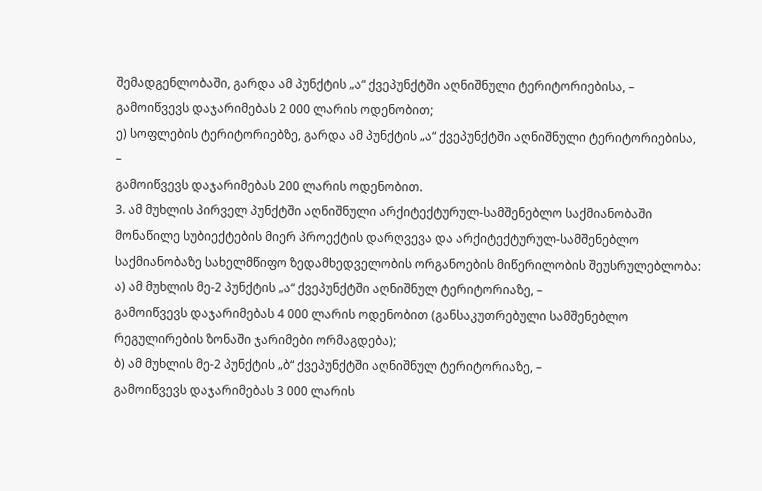შემადგენლობაში, გარდა ამ პუნქტის „ა“ ქვეპუნქტში აღნიშნული ტერიტორიებისა, –
გამოიწვევს დაჯარიმებას 2 000 ლარის ოდენობით;
ე) სოფლების ტერიტორიებზე, გარდა ამ პუნქტის „ა“ ქვეპუნქტში აღნიშნული ტერიტორიებისა, –
გამოიწვევს დაჯარიმებას 200 ლარის ოდენობით.
3. ამ მუხლის პირველ პუნქტში აღნიშნული არქიტექტურულ-სამშენებლო საქმიანობაში მონაწილე სუბიექტების მიერ პროექტის დარღვევა და არქიტექტურულ-სამშენებლო საქმიანობაზე სახელმწიფო ზედამხედველობის ორგანოების მიწერილობის შეუსრულებლობა:
ა) ამ მუხლის მე-2 პუნქტის „ა“ ქვეპუნქტში აღნიშნულ ტერიტორიაზე, –
გამოიწვევს დაჯარიმებას 4 000 ლარის ოდენობით (განსაკუთრებული სამშენებლო რეგულირების ზონაში ჯარიმები ორმაგდება);
ბ) ამ მუხლის მე-2 პუნქტის „ბ“ ქვეპუნქტში აღნიშნულ ტერიტორიაზე, –
გამოიწვევს დაჯარიმებას 3 000 ლარის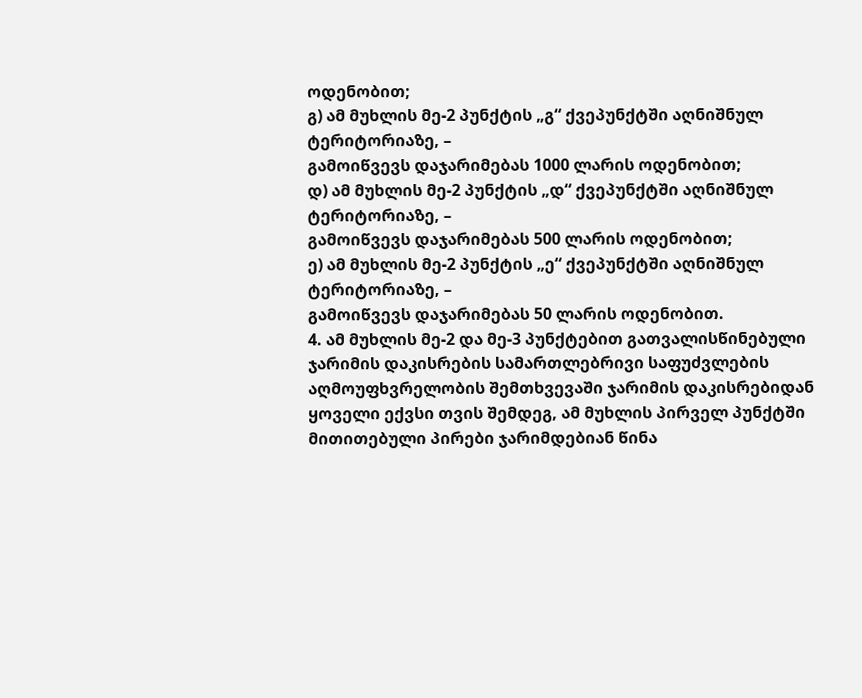ოდენობით;
გ) ამ მუხლის მე-2 პუნქტის „გ“ ქვეპუნქტში აღნიშნულ ტერიტორიაზე, –
გამოიწვევს დაჯარიმებას 1000 ლარის ოდენობით;
დ) ამ მუხლის მე-2 პუნქტის „დ“ ქვეპუნქტში აღნიშნულ ტერიტორიაზე, –
გამოიწვევს დაჯარიმებას 500 ლარის ოდენობით;
ე) ამ მუხლის მე-2 პუნქტის „ე“ ქვეპუნქტში აღნიშნულ ტერიტორიაზე, –
გამოიწვევს დაჯარიმებას 50 ლარის ოდენობით.
4. ამ მუხლის მე-2 და მე-3 პუნქტებით გათვალისწინებული ჯარიმის დაკისრების სამართლებრივი საფუძვლების აღმოუფხვრელობის შემთხვევაში ჯარიმის დაკისრებიდან ყოველი ექვსი თვის შემდეგ, ამ მუხლის პირველ პუნქტში მითითებული პირები ჯარიმდებიან წინა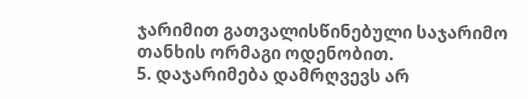ჯარიმით გათვალისწინებული საჯარიმო თანხის ორმაგი ოდენობით.
5. დაჯარიმება დამრღვევს არ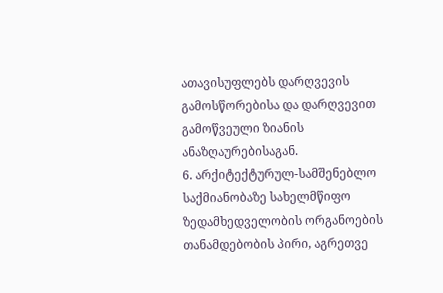ათავისუფლებს დარღვევის გამოსწორებისა და დარღვევით გამოწვეული ზიანის ანაზღაურებისაგან.
6. არქიტექტურულ-სამშენებლო საქმიანობაზე სახელმწიფო ზედამხედველობის ორგანოების თანამდებობის პირი, აგრეთვე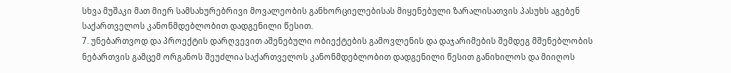სხვა მუშაკი მათ მიერ სამსახურებრივი მოვალეობის განხორციელებისას მიყენებული ზარალისათვის პასუხს აგებენ საქართველოს კანონმდებლობით დადგენილი წესით.
7. უნებართვოდ და პროექტის დარღვევით აშენებული ობიექტების გამოვლენის და დაჯარიმების შემდეგ მშენებლობის ნებართვის გამცემ ორგანოს შეუძლია საქართველოს კანონმდებლობით დადგენილი წესით განიხილოს და მიიღოს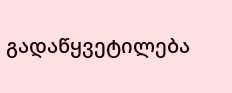გადაწყვეტილება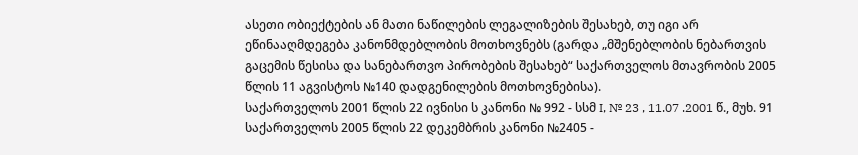ასეთი ობიექტების ან მათი ნაწილების ლეგალიზების შესახებ, თუ იგი არ ეწინააღმდეგება კანონმდებლობის მოთხოვნებს (გარდა „მშენებლობის ნებართვის გაცემის წესისა და სანებართვო პირობების შესახებ“ საქართველოს მთავრობის 2005 წლის 11 აგვისტოს №140 დადგენილების მოთხოვნებისა).
საქართველოს 2001 წლის 22 ივნისი ს კანონი № 992 - სსმ I, № 23 , 11.07 .2001 წ., მუხ. 91
საქართველოს 2005 წლის 22 დეკემბრის კანონი №2405 -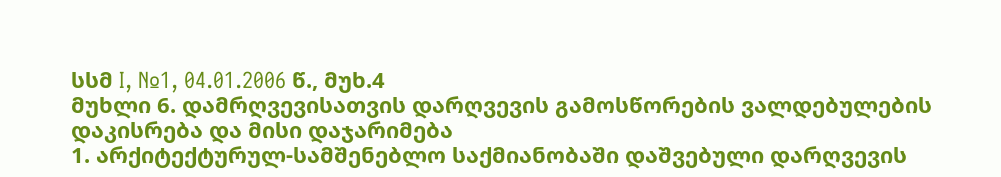სსმ I, №1, 04.01.2006 წ., მუხ.4
მუხლი 6. დამრღვევისათვის დარღვევის გამოსწორების ვალდებულების დაკისრება და მისი დაჯარიმება
1. არქიტექტურულ-სამშენებლო საქმიანობაში დაშვებული დარღვევის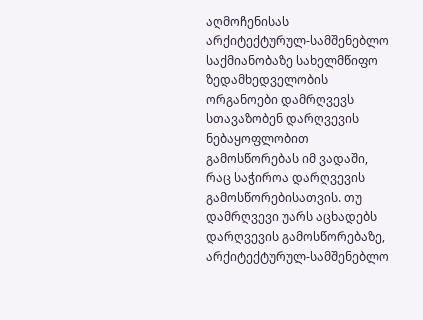აღმოჩენისას არქიტექტურულ-სამშენებლო საქმიანობაზე სახელმწიფო ზედამხედველობის ორგანოები დამრღვევს სთავაზობენ დარღვევის ნებაყოფლობით გამოსწორებას იმ ვადაში, რაც საჭიროა დარღვევის გამოსწორებისათვის. თუ დამრღვევი უარს აცხადებს დარღვევის გამოსწორებაზე, არქიტექტურულ-სამშენებლო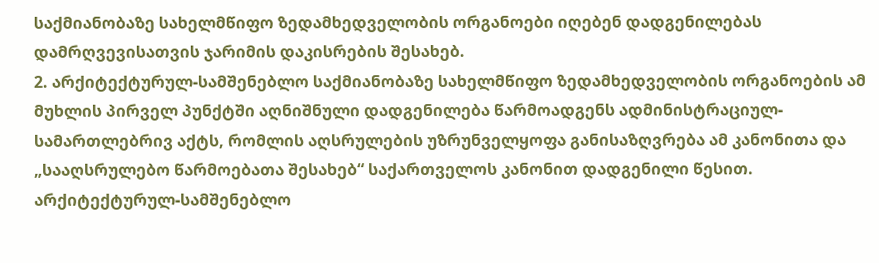საქმიანობაზე სახელმწიფო ზედამხედველობის ორგანოები იღებენ დადგენილებას დამრღვევისათვის ჯარიმის დაკისრების შესახებ.
2. არქიტექტურულ-სამშენებლო საქმიანობაზე სახელმწიფო ზედამხედველობის ორგანოების ამ მუხლის პირველ პუნქტში აღნიშნული დადგენილება წარმოადგენს ადმინისტრაციულ-სამართლებრივ აქტს, რომლის აღსრულების უზრუნველყოფა განისაზღვრება ამ კანონითა და „სააღსრულებო წარმოებათა შესახებ“ საქართველოს კანონით დადგენილი წესით. არქიტექტურულ-სამშენებლო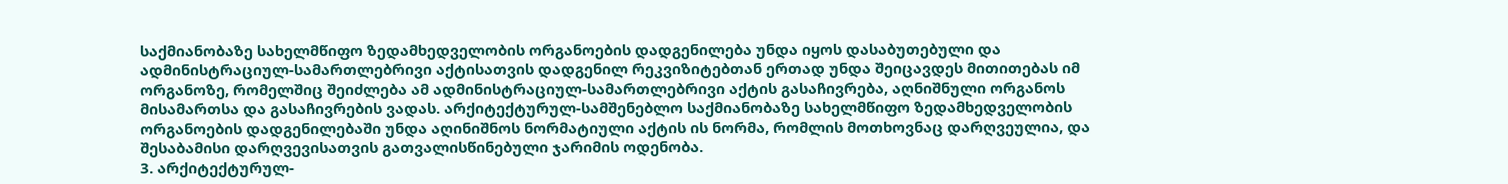საქმიანობაზე სახელმწიფო ზედამხედველობის ორგანოების დადგენილება უნდა იყოს დასაბუთებული და ადმინისტრაციულ-სამართლებრივი აქტისათვის დადგენილ რეკვიზიტებთან ერთად უნდა შეიცავდეს მითითებას იმ ორგანოზე, რომელშიც შეიძლება ამ ადმინისტრაციულ-სამართლებრივი აქტის გასაჩივრება, აღნიშნული ორგანოს მისამართსა და გასაჩივრების ვადას. არქიტექტურულ-სამშენებლო საქმიანობაზე სახელმწიფო ზედამხედველობის ორგანოების დადგენილებაში უნდა აღინიშნოს ნორმატიული აქტის ის ნორმა, რომლის მოთხოვნაც დარღვეულია, და შესაბამისი დარღვევისათვის გათვალისწინებული ჯარიმის ოდენობა.
3. არქიტექტურულ-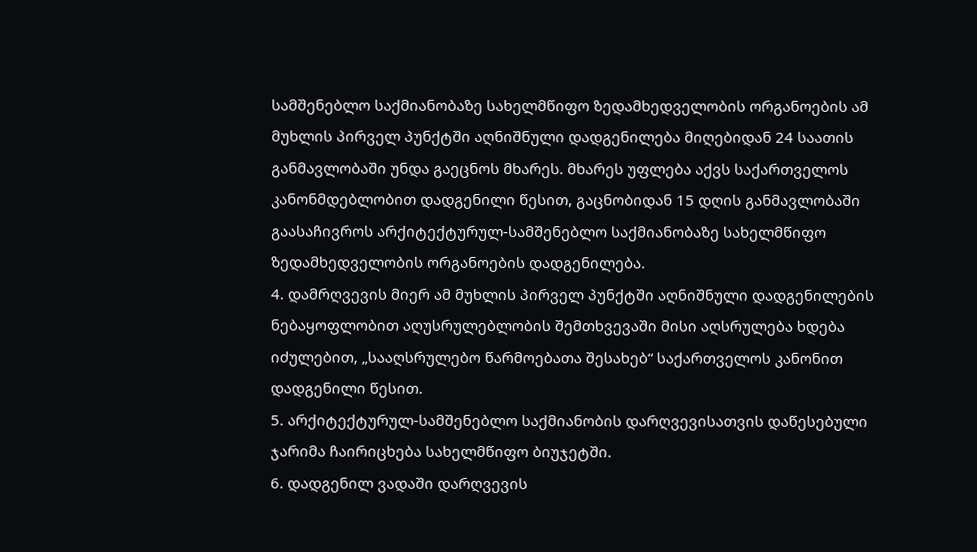სამშენებლო საქმიანობაზე სახელმწიფო ზედამხედველობის ორგანოების ამ მუხლის პირველ პუნქტში აღნიშნული დადგენილება მიღებიდან 24 საათის განმავლობაში უნდა გაეცნოს მხარეს. მხარეს უფლება აქვს საქართველოს კანონმდებლობით დადგენილი წესით, გაცნობიდან 15 დღის განმავლობაში გაასაჩივროს არქიტექტურულ-სამშენებლო საქმიანობაზე სახელმწიფო ზედამხედველობის ორგანოების დადგენილება.
4. დამრღვევის მიერ ამ მუხლის პირველ პუნქტში აღნიშნული დადგენილების ნებაყოფლობით აღუსრულებლობის შემთხვევაში მისი აღსრულება ხდება იძულებით, „სააღსრულებო წარმოებათა შესახებ“ საქართველოს კანონით დადგენილი წესით.
5. არქიტექტურულ-სამშენებლო საქმიანობის დარღვევისათვის დაწესებული ჯარიმა ჩაირიცხება სახელმწიფო ბიუჯეტში.
6. დადგენილ ვადაში დარღვევის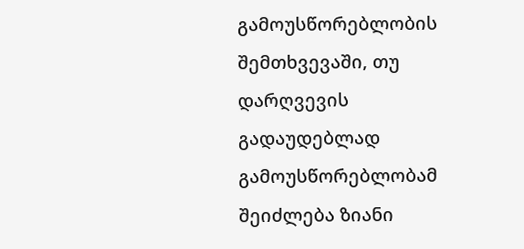გამოუსწორებლობის შემთხვევაში, თუ დარღვევის გადაუდებლად გამოუსწორებლობამ შეიძლება ზიანი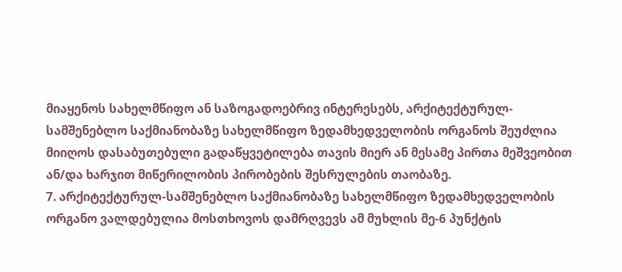მიაყენოს სახელმწიფო ან საზოგადოებრივ ინტერესებს, არქიტექტურულ-სამშენებლო საქმიანობაზე სახელმწიფო ზედამხედველობის ორგანოს შეუძლია მიიღოს დასაბუთებული გადაწყვეტილება თავის მიერ ან მესამე პირთა მეშვეობით ან/და ხარჯით მიწერილობის პირობების შესრულების თაობაზე.
7. არქიტექტურულ-სამშენებლო საქმიანობაზე სახელმწიფო ზედამხედველობის ორგანო ვალდებულია მოსთხოვოს დამრღვევს ამ მუხლის მე-6 პუნქტის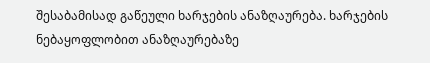შესაბამისად გაწეული ხარჯების ანაზღაურება. ხარჯების ნებაყოფლობით ანაზღაურებაზე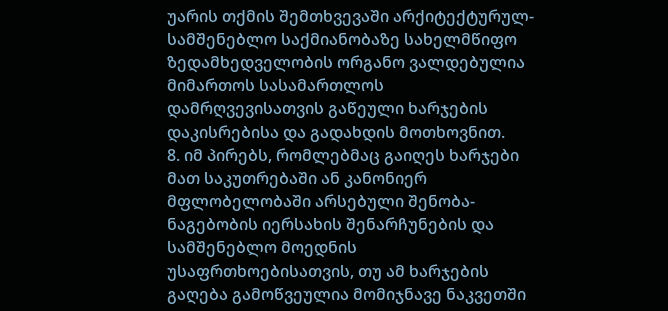უარის თქმის შემთხვევაში არქიტექტურულ-სამშენებლო საქმიანობაზე სახელმწიფო ზედამხედველობის ორგანო ვალდებულია მიმართოს სასამართლოს დამრღვევისათვის გაწეული ხარჯების დაკისრებისა და გადახდის მოთხოვნით.
8. იმ პირებს, რომლებმაც გაიღეს ხარჯები მათ საკუთრებაში ან კანონიერ მფლობელობაში არსებული შენობა-ნაგებობის იერსახის შენარჩუნების და სამშენებლო მოედნის უსაფრთხოებისათვის, თუ ამ ხარჯების გაღება გამოწვეულია მომიჯნავე ნაკვეთში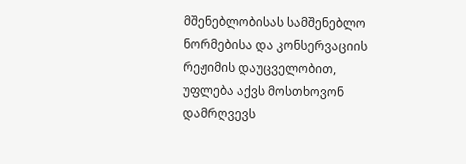მშენებლობისას სამშენებლო ნორმებისა და კონსერვაციის რეჟიმის დაუცველობით, უფლება აქვს მოსთხოვონ დამრღვევს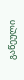გაწეული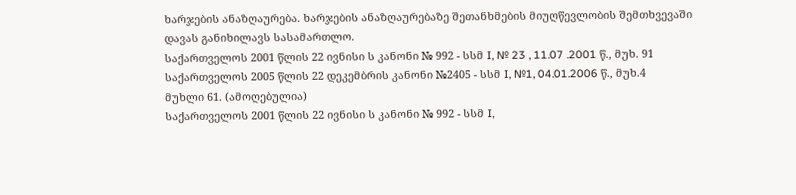ხარჯების ანაზღაურება. ხარჯების ანაზღაურებაზე შეთანხმების მიუღწევლობის შემთხვევაში დავას განიხილავს სასამართლო.
საქართველოს 2001 წლის 22 ივნისი ს კანონი № 992 - სსმ I, № 23 , 11.07 .2001 წ., მუხ. 91
საქართველოს 2005 წლის 22 დეკემბრის კანონი №2405 - სსმ I, №1, 04.01.2006 წ., მუხ.4
მუხლი 61. (ამოღებულია)
საქართველოს 2001 წლის 22 ივნისი ს კანონი № 992 - სსმ I,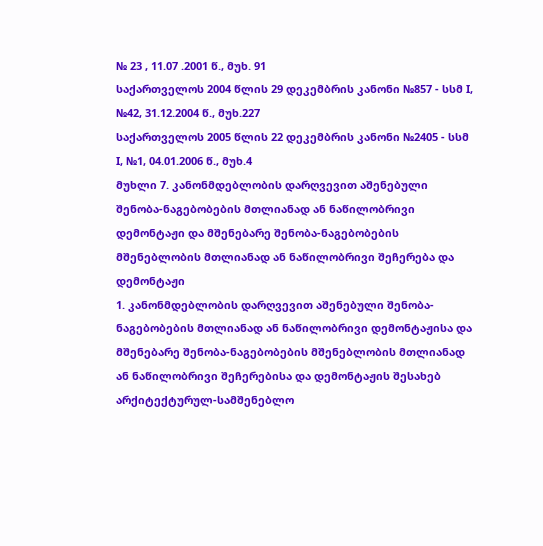№ 23 , 11.07 .2001 წ., მუხ. 91
საქართველოს 2004 წლის 29 დეკემბრის კანონი №857 - სსმ I, №42, 31.12.2004 წ., მუხ.227
საქართველოს 2005 წლის 22 დეკემბრის კანონი №2405 - სსმ I, №1, 04.01.2006 წ., მუხ.4
მუხლი 7. კანონმდებლობის დარღვევით აშენებული შენობა-ნაგებობების მთლიანად ან ნაწილობრივი დემონტაჟი და მშენებარე შენობა-ნაგებობების მშენებლობის მთლიანად ან ნაწილობრივი შეჩერება და დემონტაჟი
1. კანონმდებლობის დარღვევით აშენებული შენობა-ნაგებობების მთლიანად ან ნაწილობრივი დემონტაჟისა და მშენებარე შენობა-ნაგებობების მშენებლობის მთლიანად ან ნაწილობრივი შეჩერებისა და დემონტაჟის შესახებ არქიტექტურულ-სამშენებლო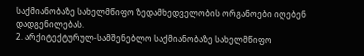საქმიანობაზე სახელმწიფო ზედამხედველობის ორგანოები იღებენ დადგენილებას.
2. არქიტექტურულ-სამშენებლო საქმიანობაზე სახელმწიფო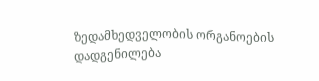ზედამხედველობის ორგანოების დადგენილება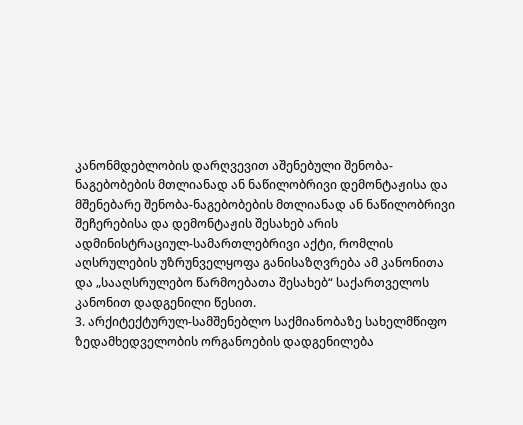კანონმდებლობის დარღვევით აშენებული შენობა-ნაგებობების მთლიანად ან ნაწილობრივი დემონტაჟისა და მშენებარე შენობა-ნაგებობების მთლიანად ან ნაწილობრივი შეჩერებისა და დემონტაჟის შესახებ არის ადმინისტრაციულ-სამართლებრივი აქტი, რომლის აღსრულების უზრუნველყოფა განისაზღვრება ამ კანონითა და „სააღსრულებო წარმოებათა შესახებ“ საქართველოს კანონით დადგენილი წესით.
3. არქიტექტურულ-სამშენებლო საქმიანობაზე სახელმწიფო ზედამხედველობის ორგანოების დადგენილება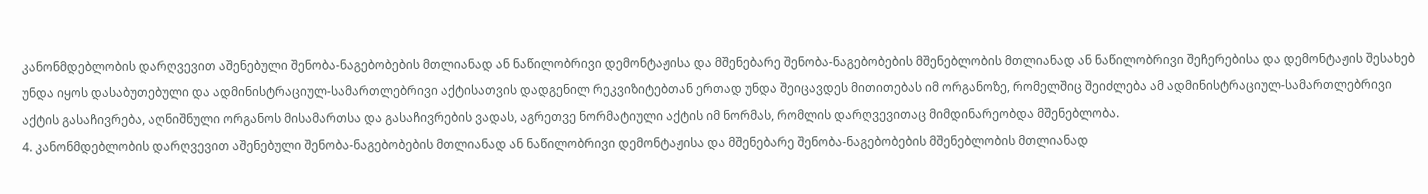კანონმდებლობის დარღვევით აშენებული შენობა-ნაგებობების მთლიანად ან ნაწილობრივი დემონტაჟისა და მშენებარე შენობა-ნაგებობების მშენებლობის მთლიანად ან ნაწილობრივი შეჩერებისა და დემონტაჟის შესახებ უნდა იყოს დასაბუთებული და ადმინისტრაციულ-სამართლებრივი აქტისათვის დადგენილ რეკვიზიტებთან ერთად უნდა შეიცავდეს მითითებას იმ ორგანოზე, რომელშიც შეიძლება ამ ადმინისტრაციულ-სამართლებრივი აქტის გასაჩივრება, აღნიშნული ორგანოს მისამართსა და გასაჩივრების ვადას, აგრეთვე ნორმატიული აქტის იმ ნორმას, რომლის დარღვევითაც მიმდინარეობდა მშენებლობა.
4. კანონმდებლობის დარღვევით აშენებული შენობა-ნაგებობების მთლიანად ან ნაწილობრივი დემონტაჟისა და მშენებარე შენობა-ნაგებობების მშენებლობის მთლიანად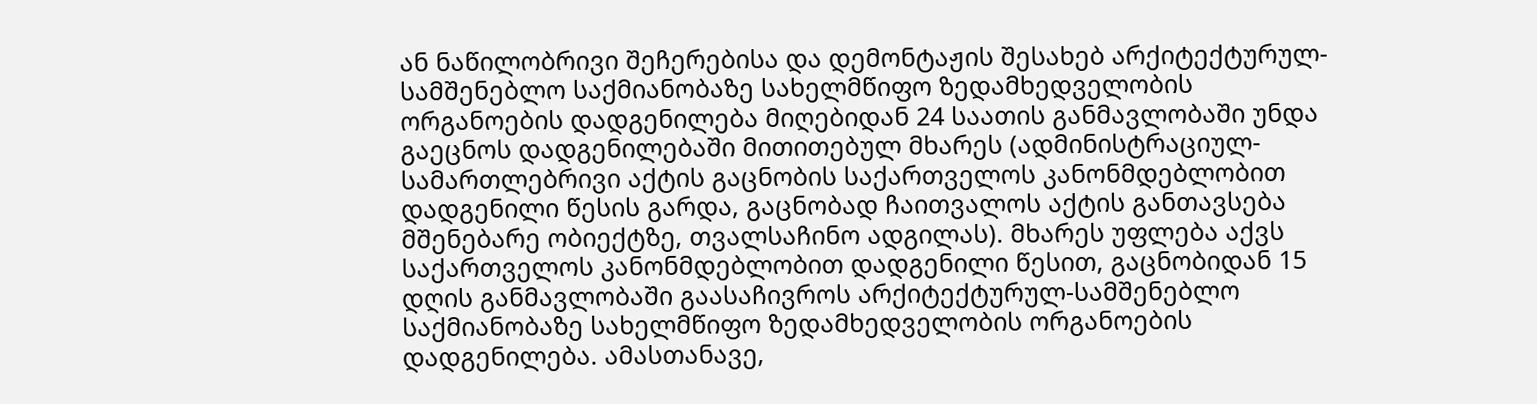ან ნაწილობრივი შეჩერებისა და დემონტაჟის შესახებ არქიტექტურულ-სამშენებლო საქმიანობაზე სახელმწიფო ზედამხედველობის ორგანოების დადგენილება მიღებიდან 24 საათის განმავლობაში უნდა გაეცნოს დადგენილებაში მითითებულ მხარეს (ადმინისტრაციულ-სამართლებრივი აქტის გაცნობის საქართველოს კანონმდებლობით დადგენილი წესის გარდა, გაცნობად ჩაითვალოს აქტის განთავსება მშენებარე ობიექტზე, თვალსაჩინო ადგილას). მხარეს უფლება აქვს საქართველოს კანონმდებლობით დადგენილი წესით, გაცნობიდან 15 დღის განმავლობაში გაასაჩივროს არქიტექტურულ-სამშენებლო საქმიანობაზე სახელმწიფო ზედამხედველობის ორგანოების დადგენილება. ამასთანავე,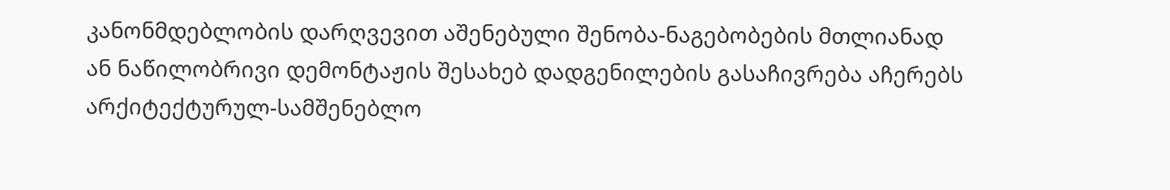კანონმდებლობის დარღვევით აშენებული შენობა-ნაგებობების მთლიანად ან ნაწილობრივი დემონტაჟის შესახებ დადგენილების გასაჩივრება აჩერებს არქიტექტურულ-სამშენებლო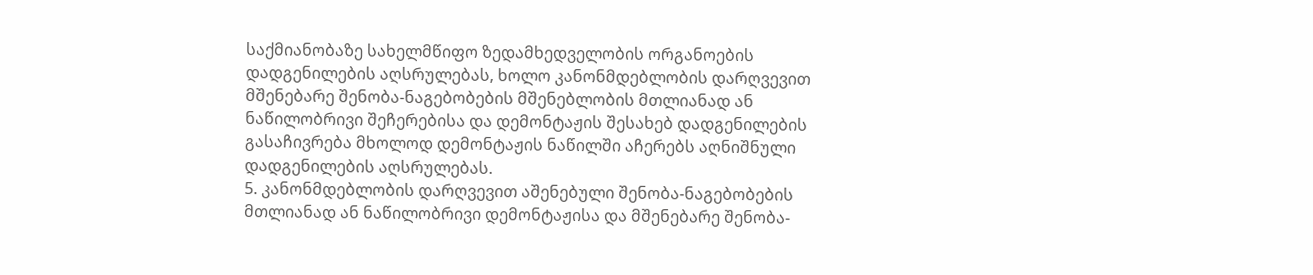საქმიანობაზე სახელმწიფო ზედამხედველობის ორგანოების დადგენილების აღსრულებას, ხოლო კანონმდებლობის დარღვევით მშენებარე შენობა-ნაგებობების მშენებლობის მთლიანად ან ნაწილობრივი შეჩერებისა და დემონტაჟის შესახებ დადგენილების გასაჩივრება მხოლოდ დემონტაჟის ნაწილში აჩერებს აღნიშნული დადგენილების აღსრულებას.
5. კანონმდებლობის დარღვევით აშენებული შენობა-ნაგებობების მთლიანად ან ნაწილობრივი დემონტაჟისა და მშენებარე შენობა-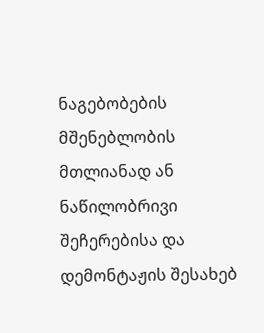ნაგებობების მშენებლობის მთლიანად ან ნაწილობრივი შეჩერებისა და დემონტაჟის შესახებ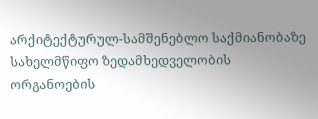არქიტექტურულ-სამშენებლო საქმიანობაზე სახელმწიფო ზედამხედველობის ორგანოების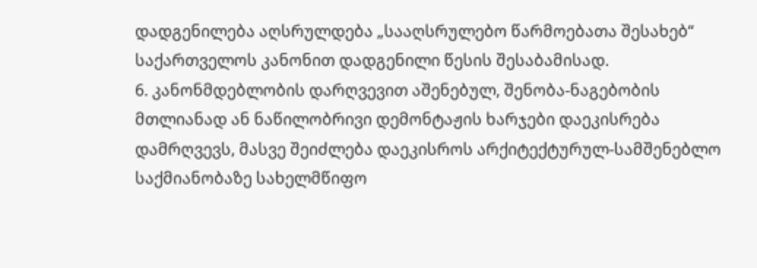დადგენილება აღსრულდება „სააღსრულებო წარმოებათა შესახებ“ საქართველოს კანონით დადგენილი წესის შესაბამისად.
6. კანონმდებლობის დარღვევით აშენებულ, შენობა-ნაგებობის მთლიანად ან ნაწილობრივი დემონტაჟის ხარჯები დაეკისრება დამრღვევს, მასვე შეიძლება დაეკისროს არქიტექტურულ-სამშენებლო საქმიანობაზე სახელმწიფო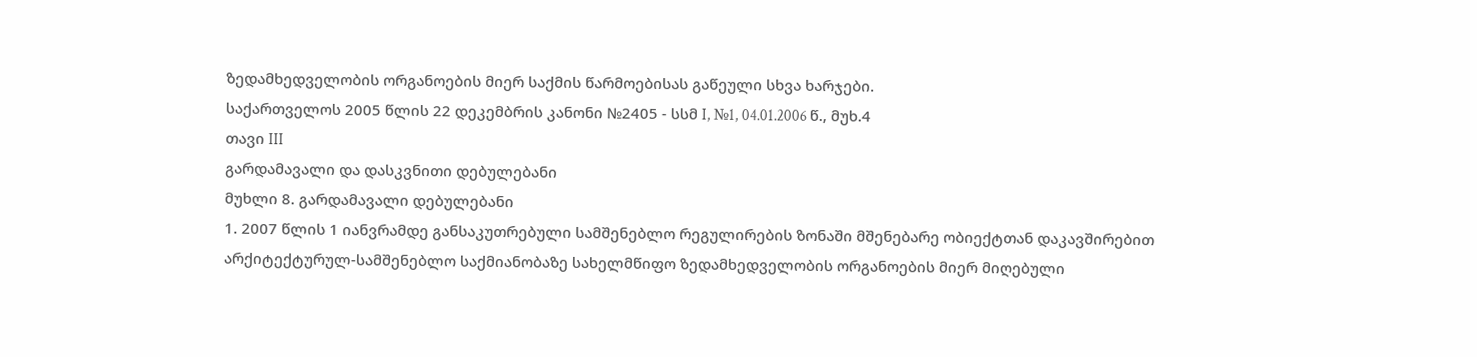ზედამხედველობის ორგანოების მიერ საქმის წარმოებისას გაწეული სხვა ხარჯები.
საქართველოს 2005 წლის 22 დეკემბრის კანონი №2405 - სსმ I, №1, 04.01.2006 წ., მუხ.4
თავი III
გარდამავალი და დასკვნითი დებულებანი
მუხლი 8. გარდამავალი დებულებანი
1. 2007 წლის 1 იანვრამდე განსაკუთრებული სამშენებლო რეგულირების ზონაში მშენებარე ობიექტთან დაკავშირებით არქიტექტურულ-სამშენებლო საქმიანობაზე სახელმწიფო ზედამხედველობის ორგანოების მიერ მიღებული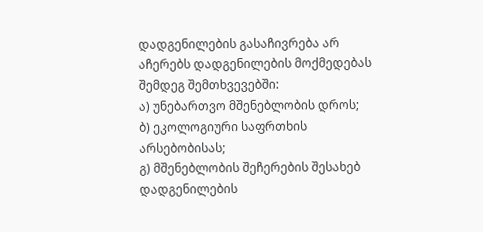დადგენილების გასაჩივრება არ აჩერებს დადგენილების მოქმედებას შემდეგ შემთხვევებში:
ა) უნებართვო მშენებლობის დროს;
ბ) ეკოლოგიური საფრთხის არსებობისას;
გ) მშენებლობის შეჩერების შესახებ დადგენილების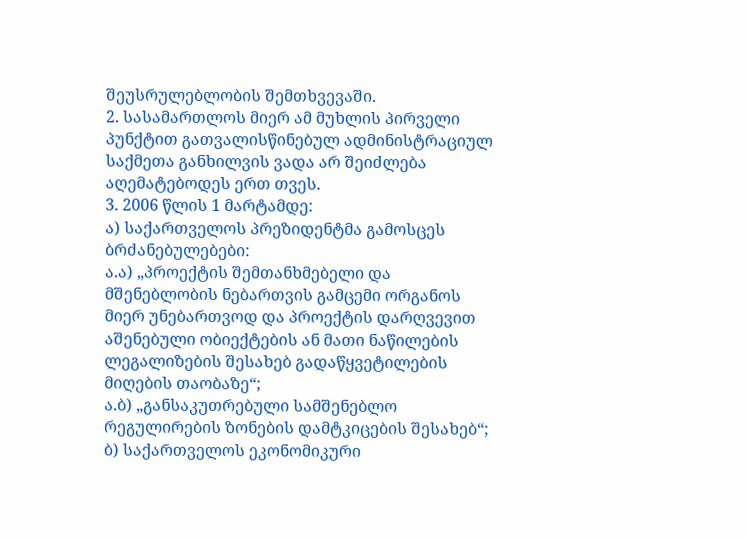შეუსრულებლობის შემთხვევაში.
2. სასამართლოს მიერ ამ მუხლის პირველი პუნქტით გათვალისწინებულ ადმინისტრაციულ საქმეთა განხილვის ვადა არ შეიძლება აღემატებოდეს ერთ თვეს.
3. 2006 წლის 1 მარტამდე:
ა) საქართველოს პრეზიდენტმა გამოსცეს ბრძანებულებები:
ა.ა) „პროექტის შემთანხმებელი და მშენებლობის ნებართვის გამცემი ორგანოს მიერ უნებართვოდ და პროექტის დარღვევით აშენებული ობიექტების ან მათი ნაწილების ლეგალიზების შესახებ გადაწყვეტილების მიღების თაობაზე“;
ა.ბ) „განსაკუთრებული სამშენებლო რეგულირების ზონების დამტკიცების შესახებ“;
ბ) საქართველოს ეკონომიკური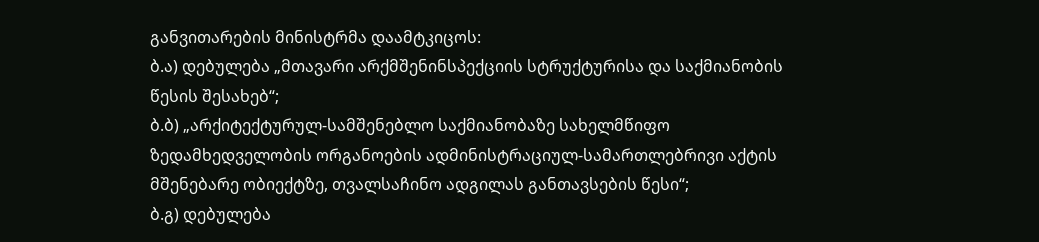განვითარების მინისტრმა დაამტკიცოს:
ბ.ა) დებულება „მთავარი არქმშენინსპექციის სტრუქტურისა და საქმიანობის წესის შესახებ“;
ბ.ბ) „არქიტექტურულ-სამშენებლო საქმიანობაზე სახელმწიფო ზედამხედველობის ორგანოების ადმინისტრაციულ-სამართლებრივი აქტის მშენებარე ობიექტზე, თვალსაჩინო ადგილას განთავსების წესი“;
ბ.გ) დებულება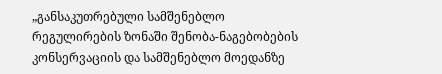„განსაკუთრებული სამშენებლო რეგულირების ზონაში შენობა-ნაგებობების კონსერვაციის და სამშენებლო მოედანზე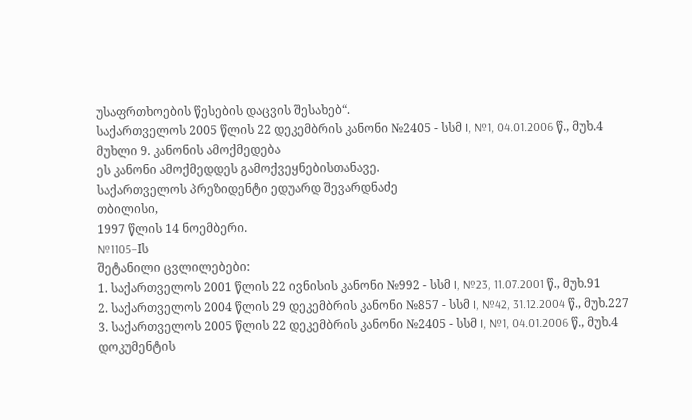უსაფრთხოების წესების დაცვის შესახებ“.
საქართველოს 2005 წლის 22 დეკემბრის კანონი №2405 - სსმ I, №1, 04.01.2006 წ., მუხ.4
მუხლი 9. კანონის ამოქმედება
ეს კანონი ამოქმედდეს გამოქვეყნებისთანავე.
საქართველოს პრეზიდენტი ედუარდ შევარდნაძე
თბილისი,
1997 წლის 14 ნოემბერი.
№1105–Iს
შეტანილი ცვლილებები:
1. საქართველოს 2001 წლის 22 ივნისის კანონი №992 - სსმ I, №23, 11.07.2001 წ., მუხ.91
2. საქართველოს 2004 წლის 29 დეკემბრის კანონი №857 - სსმ I, №42, 31.12.2004 წ., მუხ.227
3. საქართველოს 2005 წლის 22 დეკემბრის კანონი №2405 - სსმ I, №1, 04.01.2006 წ., მუხ.4
დოკუმენტის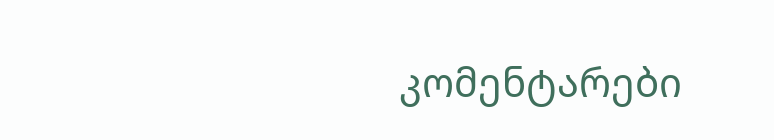კომენტარები